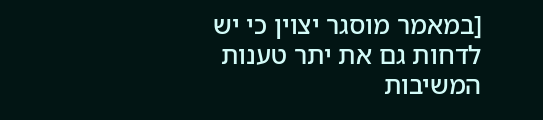[במאמר מוסגר יצוין כי יש לדחות גם את יתר טענות המשיבות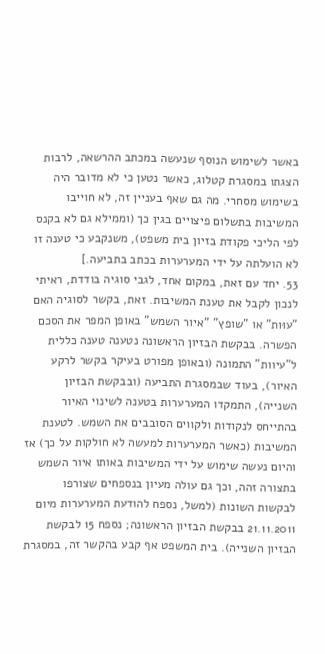באשר לשימוש הנוסף שנעשה במכתב ההרשאה, לרבות הצגתו במסגרת קטלוג, כאשר נטען כי לא מדובר היה בשימוש מסחרי. מה גם שאף בעניין זה, לא חוייבו המשיבות בתשלום פיצויים בגין כך (וממילא גם לא בקנס לפי הליכי פקודת בזיון בית משפט), משנקבע כי טענה זו לא הועלתה על ידי המערערות בכתב בתביעה.]
53. יחד עם זאת, במקום אחד, לגבי סוגיה בודדת, ראיתי לנכון לקבל את טענת המשיבות. זאת, בקשר לסוגיה האם "עוּות" או "שופץ" "איור השמש" באופן המפר את הסכם הפשרה. בבקשת הבזיון הראשונה נטענה טענה כללית ל"עיוות" התמונה (ובאופן מפורט בעיקר בקשר לרקע האיור), בעוד שבמסגרת התביעה (ובבקשת הבזיון השנייה), התמקדו המערערות בטענה לשינוי האיור בהתייחס לנקודות ולקווים הסובבים את השמש. לטענת המשיבות (כאשר המערערות למעשה לא חולקות על כך) אז והיום נעשה שימוש על ידי המשיבות באותו איור השמש בתצורה זהה, וכך גם עולה מעיון בנספחים שצורפו לבקשות השונות (למשל, נספח להודעת המערערות מיום 21.11.2011 בבקשת הבזיון הראשונה; נספח 15 לבקשת הבזיון השנייה). בית המשפט אף קבע בהקשר זה, במסגרת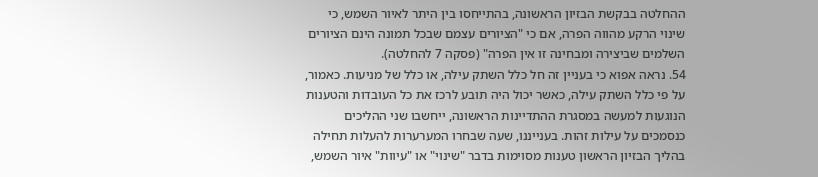ההחלטה בבקשת הבזיון הראשונה, בהתייחסו בין היתר לאיור השמש, כי שינוי הרקע מהווה הפרה, אם כי "הציורים עצמם שבכל תמונה הינם הציורים השלמים שביצירה ומבחינה זו אין הפרה" (פסקה 7 להחלטה).
54. נראה אפוא כי בעניין זה חל כלל השתק עילה, או כלל של מניעות. כאמור, על פי כלל השתק עילה, כאשר יכול היה תובע לרכז את כל העובדות והטענות הנוגעות למעשה במסגרת ההתדיינות הראשונה, ייחשבו שני ההליכים כנסמכים על עילות זהות. בענייננו, שעה שבחרו המערערות להעלות תחילה בהליך הבזיון הראשון טענות מסוימות בדבר "שינוי" או "עיוות" איור השמש,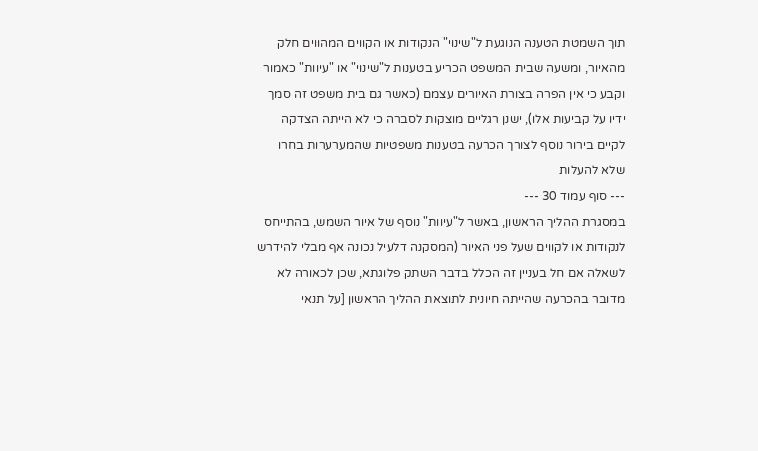תוך השמטת הטענה הנוגעת ל"שינוי" הנקודות או הקווים המהווים חלק מהאיור, ומשעה שבית המשפט הכריע בטענות ל"שינוי" או "עיוות" כאמור וקבע כי אין הפרה בצורת האיורים עצמם (כאשר גם בית משפט זה סמך ידיו על קביעות אלו), ישנן רגליים מוצקות לסברה כי לא הייתה הצדקה לקיים בירור נוסף לצורך הכרעה בטענות משפטיות שהמערערות בחרו שלא להעלות
--- סוף עמוד 30 ---
במסגרת ההליך הראשון, באשר ל"עיוות" נוסף של איור השמש, בהתייחס לנקודות או לקווים שעל פני האיור (המסקנה דלעיל נכונה אף מבלי להידרש לשאלה אם חל בעניין זה הכלל בדבר השתק פלוגתא, שכן לכאורה לא מדובר בהכרעה שהייתה חיונית לתוצאת ההליך הראשון [על תנאי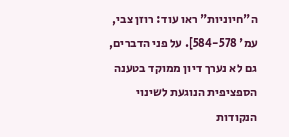ה"חיוניות" ראו עוד: רוזן צבי, עמ' 584-578]. על פני הדברים, גם לא נערך דיון ממוקד בטענה הספציפית הנוגעת לשינוי הנקודות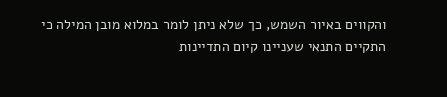והקווים באיור השמש, כך שלא ניתן לומר במלוא מובן המילה כי התקיים התנאי שעניינו קיום התדיינות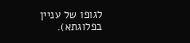לגופו של עניין בפלוגתא).